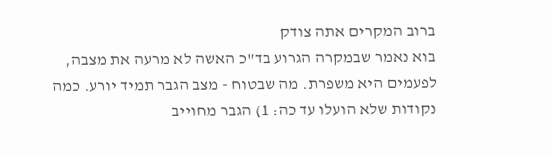ברוב המקרים אתה צודק
בוא נאמר שבמקרה הגרוע בד"כ האשה לא מרעה את מצבה, לפעמים היא משפרת. מה שבטוח - מצב הגבר תמיד יורע. כמה נקודות שלא הועלו עד כה: 1) הגבר מחוייב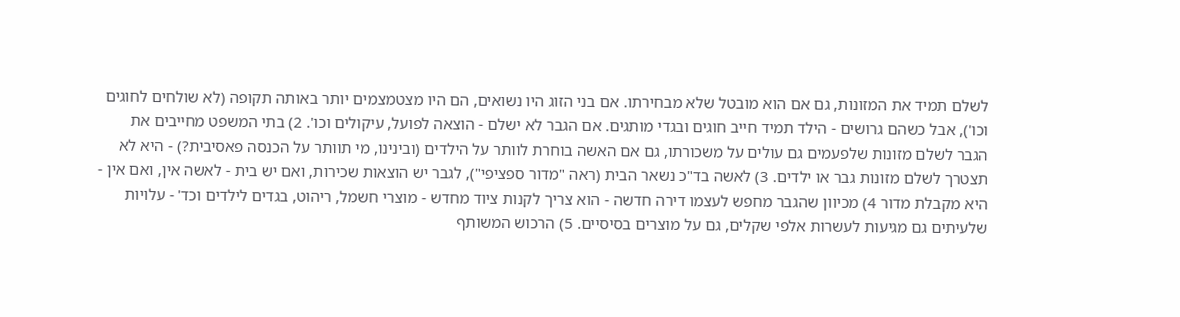לשלם תמיד את המזונות, גם אם הוא מובטל שלא מבחירתו. אם בני הזוג היו נשואים, הם היו מצטמצמים יותר באותה תקופה (לא שולחים לחוגים וכו'), אבל כשהם גרושים - הילד תמיד חייב חוגים ובגדי מותגים. אם הגבר לא ישלם - הוצאה לפועל, עיקולים וכו'. 2) בתי המשפט מחייבים את הגבר לשלם מזונות שלפעמים גם עולים על משכורתו, גם אם האשה בוחרת לוותר על הילדים (ובינינו, מי תוותר על הכנסה פאסיבית?) - היא לא תצטרך לשלם מזונות גבר או ילדים. 3) לאשה בד"כ נשאר הבית (ראה "מדור ספציפי"), לגבר יש הוצאות שכירות, ואם יש בית - לאשה אין, ואם אין - היא מקבלת מדור 4) מכיוון שהגבר מחפש לעצמו דירה חדשה - הוא צריך לקנות ציוד מחדש - מוצרי חשמל, ריהוט, בגדים לילדים וכד' - עלויות שלעיתים גם מגיעות לעשרות אלפי שקלים, גם על מוצרים בסיסיים. 5) הרכוש המשותף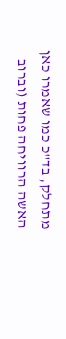מתחלק, בד"כ כמו שאמרו כאן האשה הרוויחה פחות (וברוב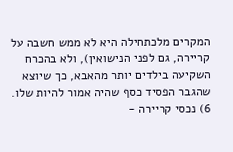המקרים מלכתחילה היא לא ממש חשבה על קריירה, גם לפני הנישואין), ולא בהכרח השקיעה בילדים יותר מהאבא, כך שיוצא שהגבר הפסיד כסף שהיה אמור להיות שלו. 6) נכסי קריירה -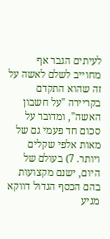לעיתים הגבר אף מחוייב לשלם לאשה על זה שהוא התקדם בקריירה "על חשבון האשה", ומדובר על סכום חד פעמי גם של מאות אלפי שקלים ויותר. 7) בעולם של היום, ישנם מקצועות בהם הכסף הגדול דווקא מגיע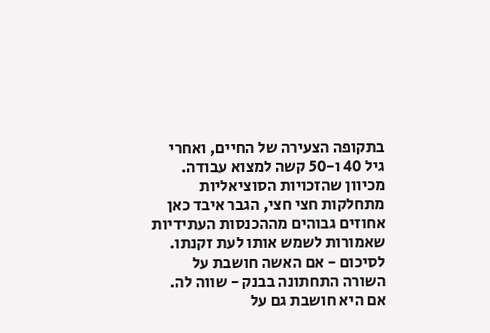בתקופה הצעירה של החיים, ואחרי גיל 40 ו-50 קשה למצוא עבודה. מכיוון שהזכויות הסוציאליות מתחלקות חצי חצי, הגבר איבד כאן אחוזים גבוהים מההכנסות העתידיות שאמורות לשמש אותו לעת זקנתו. לסיכום - אם האשה חושבת על השורה התחתונה בבנק - שווה לה. אם היא חושבת גם על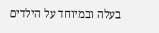בעלה ובמיוחד על הילדים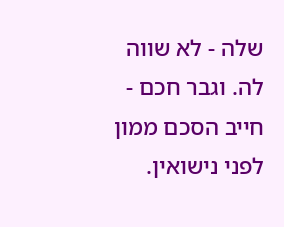שלה - לא שווה לה. וגבר חכם - חייב הסכם ממון לפני נישואין.